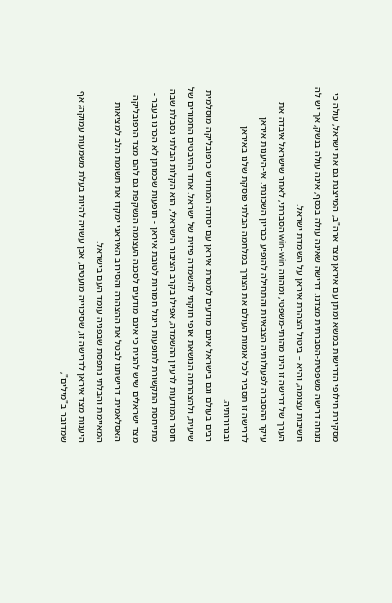מסקירת חילופי הדרישות במשא ומתן עם איראן מצד ארה"ב, המייצגת גם את ישראל, עולה כי נזנחה דרישה משפטית-הסברתית מצדנו. דרישה שאינה עולה בכסף, אינה עולה בנשק, אך יש לה חשיבות עצומה, והיא – ביטול הצהרת איראן על השמדת ישראל.
הערך של דרישה זו הינו מהותי-משפטי, ומהווה win-win הסברתי, לאחר שישראל איבדה את עיקר ההסברה לפעולותיה הצבאיות והתחילה להופיע כבריון השכונתי. אי-היענות איראן לדרישה זו תסביר לכל אומות העולם את הצורך במלחמה הבלתי פוסקת שלנו באיראן ובגרורותיה.
רבים בעולם וגם בישראל אינם מודעים למטרת איראן עם יסודה המחודש כרפובליקה מוסלמית שיעית, ולהצהרתה הנושאת אופי חוקתי להשמדה פיזית של ישראל. אחד ההיבטים החמורים של חוסר המודעות לרעיון ההשמדה, אפילו בקרב הציבור הישראלי, הוא הקלות הבלתי נסבלת שבה מתייחסת התקשורת לתופעות ריגול חמורות לטובת איראן - תופעות שכמותן לא הכרנו בעבר - מצד ישראלים שיש להניח כי אינם מודעים לסכנה העצומה הנשקפת גם להם מצד הרפובליקה האסלאמית. דרישתנו לבטל את ההצהרה והסירוב האיראני ימקדו את תשומת הלב למציאות המאיימת והבלתי נתפסת שבפניה עומד העם בישראל.
היענות מצד איראן לדרישה זו, שסיכוייה מועטים, אכן עשויה להיות בעלת משמעות עמוקה; אף שמדובר ב"מילים",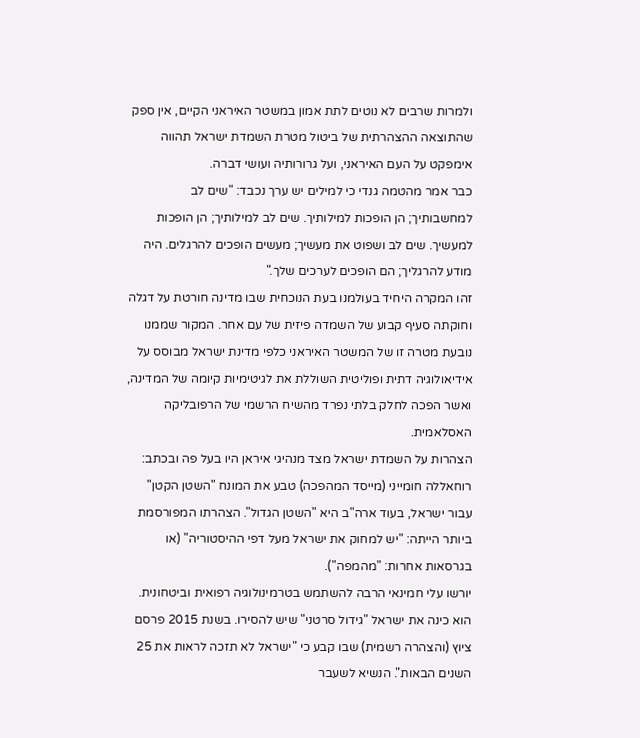ולמרות שרבים לא נוטים לתת אמון במשטר האיראני הקיים, אין ספק שהתוצאה ההצהרתית של ביטול מטרת השמדת ישראל תהווה אימפקט על העם האיראני, ועל גרורותיה ועושי דברה.
כבר אמר מהטמה גנדי כי למילים יש ערך נכבד: "שים לב למחשבותיך; הן הופכות למילותיך. שים לב למילותיך; הן הופכות למעשיך. שים לב ושפוט את מעשיך; מעשים הופכים להרגלים. היה מודע להרגליך; הם הופכים לערכים שלך."
זהו המקרה היחיד בעולמנו בעת הנוכחית שבו מדינה חורטת על דגלה וחוקתה סעיף קבוע של השמדה פיזית של עם אחר. המקור שממנו נובעת מטרה זו של המשטר האיראני כלפי מדינת ישראל מבוסס על אידיאולוגיה דתית ופוליטית השוללת את לגיטימיות קיומה של המדינה, ואשר הפכה לחלק בלתי נפרד מהשיח הרשמי של הרפובליקה האסלאמית.
הצהרות על השמדת ישראל מצד מנהיגי איראן היו בעל פה ובכתב: רוחאללה חומייני (מייסד המהפכה) טבע את המונח "השטן הקטן" עבור ישראל, בעוד ארה"ב היא "השטן הגדול". הצהרתו המפורסמת ביותר הייתה: "יש למחוק את ישראל מעל דפי ההיסטוריה" (או בגרסאות אחרות: "מהמפה").
יורשו עלי חמינאי הרבה להשתמש בטרמינולוגיה רפואית וביטחונית. הוא כינה את ישראל "גידול סרטני" שיש להסירו. בשנת 2015 פרסם ציוץ (והצהרה רשמית) שבו קבע כי "ישראל לא תזכה לראות את 25 השנים הבאות". הנשיא לשעבר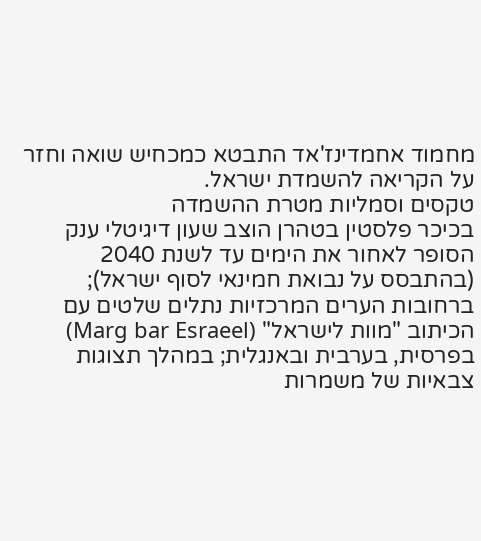מחמוד אחמדינז'אד התבטא כמכחיש שואה וחזר על הקריאה להשמדת ישראל.
טקסים וסמליות מטרת ההשמדה
בכיכר פלסטין בטהרן הוצב שעון דיגיטלי ענק הסופר לאחור את הימים עד לשנת 2040 (בהתבסס על נבואת חמינאי לסוף ישראל); ברחובות הערים המרכזיות נתלים שלטים עם הכיתוב "מוות לישראל" (Marg bar Esraeel) בפרסית, בערבית ובאנגלית; במהלך תצוגות צבאיות של משמרות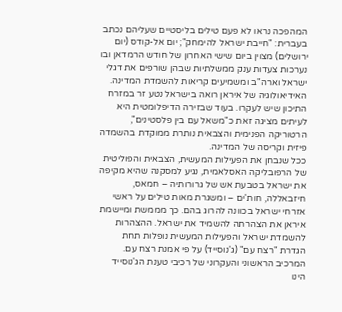המהפכה נראו לא פעם טילים בליסטיים שעליהם נכתב בעברית: "חייבת ישראל להימחק"; יום אל-קודס (יום ירושלים) מצוין ביום שישי האחרון של חודש הרמדאן ובו נערכות צעדות ענק ממשלתיות שבהן שורפים את דגלי ישראל וארה"ב ומשמיעים קריאות להשמדת המדינה.
האידיאולוגיה של איראן רואה בישראל נטע זר במזרח התיכון שיש לעקרו. בעוד שבזירה הדיפלומטית היא לעיתים מציגה זאת כ"משאל עם בין פלסטינים", הרטוריקה הפנימית והצבאית נותרת ממוקדת בהשמדה פיזית וקריסה של המדינה.
ככל שנבחן את הפעילות המעשית, הצבאית והפוליטית של הרפובליקה האסלאמית, נגיע למסקנה שהיא מקיפה את ישראל בטבעת אש של גרורותיה – חמאס, חיזבאללה, חות'ים – ומשגרת מאות טילים על ראשי אזרחי ישראל בכוונה להרוג בהם. כך מממשת ומיישמת איראן את הצהרתה להשמיד את ישראל. ההצהרות להשמדת ישראל והפעילות המעשית נופלות תחת הגדרת "רצח עם" (ג'נוסייד) על פי אמנת רצח עם.
המרכיב הראשוני והעקרוני של רכיבי טענת הג'נוסייד הינו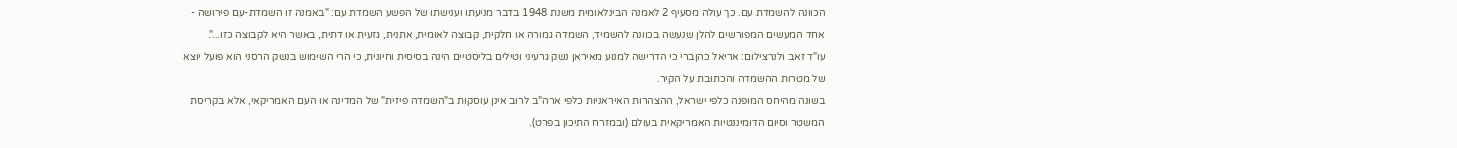הכוונה להשמדת עם. כך עולה מסעיף 2 לאמנה הבינלאומית משנת 1948 בדבר מניעתו וענישתו של הפשע השמדת עם: "באמנה זו השמדת-עם פירושה - אחד המעשים המפורשים להלן שנעשה בכוונה להשמיד, השמדה גמורה או חלקית, קבוצה לאומית, אתנית, גזעית או דתית, באשר היא לקבוצה כזו...".
עו"ד זאב ולנרצילום: אריאל כהןברי כי הדרישה למנוע מאיראן נשק גרעיני וטילים בליסטיים הינה בסיסית וחיונית, כי הרי השימוש בנשק הרסני הוא פועל יוצא של מטרות ההשמדה והכתובת על הקיר.
בשונה מהיחס המופנה כלפי ישראל, ההצהרות האיראניות כלפי ארה"ב לרוב אינן עוסקות ב"השמדה פיזית" של המדינה או העם האמריקאי, אלא בקריסת המשטר וסיום הדומיננטיות האמריקאית בעולם (ובמזרח התיכון בפרט).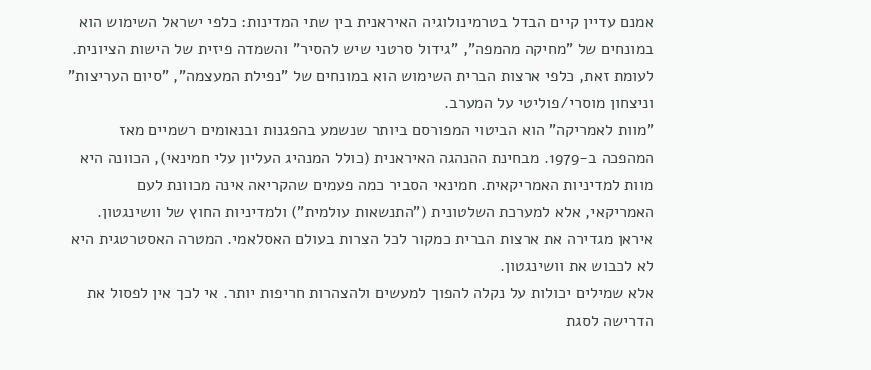אמנם עדיין קיים הבדל בטרמינולוגיה האיראנית בין שתי המדינות: כלפי ישראל השימוש הוא במונחים של "מחיקה מהמפה", "גידול סרטני שיש להסיר" והשמדה פיזית של הישות הציונית. לעומת זאת, כלפי ארצות הברית השימוש הוא במונחים של "נפילת המעצמה", "סיום העריצות" וניצחון מוסרי/פוליטי על המערב.
"מוות לאמריקה" הוא הביטוי המפורסם ביותר שנשמע בהפגנות ובנאומים רשמיים מאז המהפכה ב-1979. מבחינת ההנהגה האיראנית (כולל המנהיג העליון עלי חמינאי), הכוונה היא מוות למדיניות האמריקאית. חמינאי הסביר כמה פעמים שהקריאה אינה מכוונת לעם האמריקאי, אלא למערכת השלטונית ("התנשאות עולמית") ולמדיניות החוץ של וושינגטון. איראן מגדירה את ארצות הברית כמקור לכל הצרות בעולם האסלאמי. המטרה האסטרטגית היא לא לכבוש את וושינגטון.
אלא שמילים יכולות על נקלה להפוך למעשים ולהצהרות חריפות יותר. אי לכך אין לפסול את הדרישה לסגת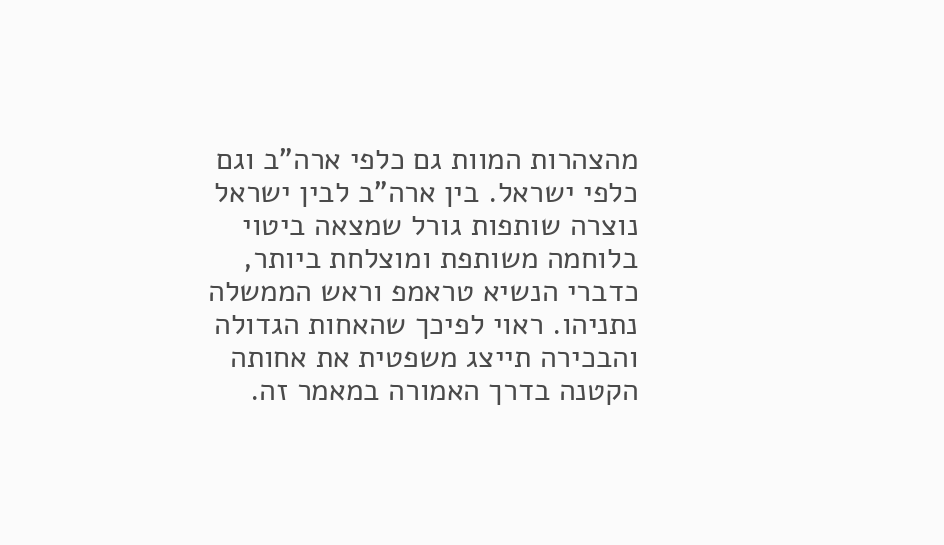מהצהרות המוות גם כלפי ארה"ב וגם כלפי ישראל. בין ארה"ב לבין ישראל נוצרה שותפות גורל שמצאה ביטוי בלוחמה משותפת ומוצלחת ביותר, כדברי הנשיא טראמפ וראש הממשלה נתניהו. ראוי לפיכך שהאחות הגדולה והבכירה תייצג משפטית את אחותה הקטנה בדרך האמורה במאמר זה.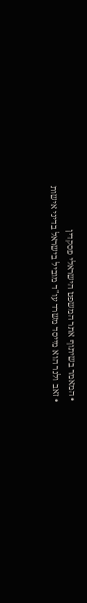• המאמר בשיתוף אתר המשפט הישראלי פסקדין
• זאב ולנר הוא מייסד משרד עו"ד מוביל בישראל בדיני אישות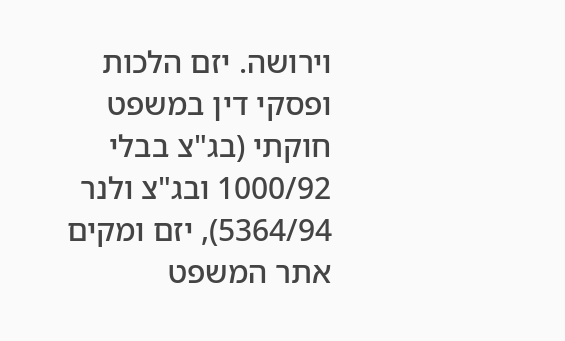וירושה. יזם הלכות ופסקי דין במשפט חוקתי (בג"צ בבלי 1000/92 ובג"צ ולנר 5364/94), יזם ומקים אתר המשפט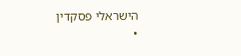הישראלי פסקדין
•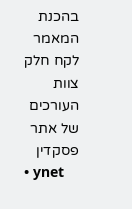בהכנת המאמר לקח חלק צוות העורכים של אתר פסקדין
• ynet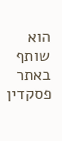הוא שותף באתר פסקדין